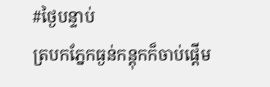#ថ្ងៃបន្ទាប់
ត្របកភ្នែកធ្ងន់កន្តុកក៏ចាប់ផ្តើម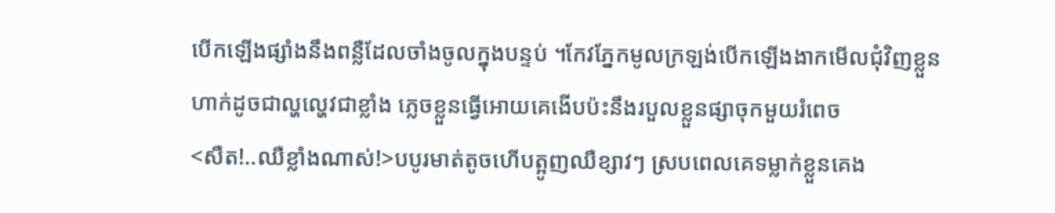បើកឡើងផ្សាំងនឹងពន្លឺដែលចាំងចូលក្នុងបន្ទប់ ។កែវភ្នែកមូលក្រឡង់បើកឡើងងាកមើលជុំវិញខ្លួនហាក់ដូចជាល្ហល្ហេវជាខ្លាំង ភ្លេចខ្លួនធ្វើអោយគេងើបប៉ះនឹងរបួលខ្លួនផ្សាចុកមួយរំពេច
<សឺត!..ឈឺខ្លាំងណាស់!>បបូរមាត់តូចហើបត្អូញឈឺខ្សាវៗ ស្របពេលគេទម្លាក់ខ្លួនគេង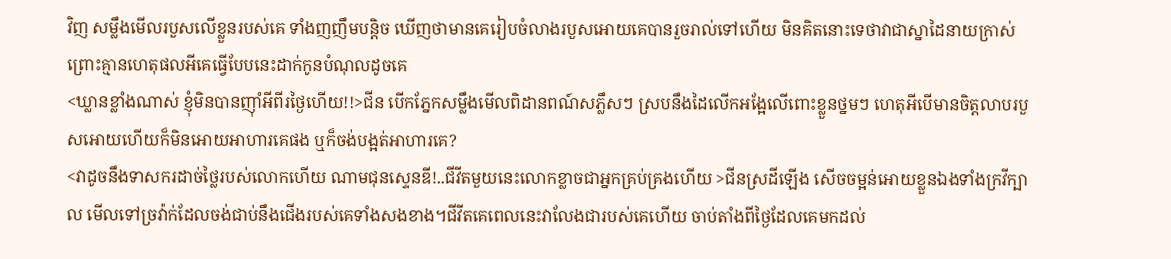វិញ សម្លឹងមើលរបួសលើខ្លួនរបស់គេ ទាំងញញឹមបន្តិច ឃើញថាមានគេរៀបចំលាងរបួសអោយគេបានរួចរាល់ទៅហើយ មិនគិតនោះទេថាវាជាស្នាដៃនាយក្រាស់ ព្រោះគ្មានហេតុផលអីគេធ្វើបែបនេះដាក់កូនបំណុលដូចគេ
<ឃ្លានខ្លាំងណាស់ ខ្ញុំមិនបានញ៉ាំអីពីរថ្ងៃហើយ!!>ជីន បើកភ្នែកសម្លឹងមើលពិដានពណ៍សភ្លឹសៗ ស្របនឹងដៃលើកអង្អែលើពោះខ្លួនថ្នមៗ ហេតុអីបើមានចិត្តលាបរបួសអោយហើយក៏មិនអោយអាហារគេផង ឬក៏ចង់បង្អត់អាហារគេ?
<វាដូចនឹងទាសករដាច់ថ្លៃរបស់លោកហើយ ណាមជុនស្ទេនឌី!..ជីវីតមួយនេះលោកខ្លាចជាអ្នកគ្រប់គ្រងហើយ >ជីនស្រដីឡើង សើចចម្អន់អោយខ្លួនឯងទាំងក្រវីក្បាល មើលទៅច្រវ៉ាក់ដែលចង់ជាប់នឹងជើងរបស់គេទាំងសងខាង។ជីវីតគេពេលនេះវាលែងជារបស់គេហើយ ចាប់តាំងពីថ្ងៃដែលគេមកដល់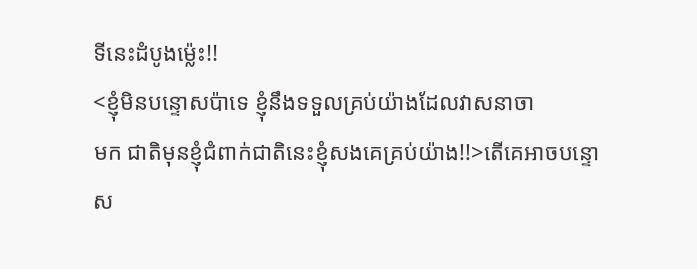ទីនេះដំបូងម៉្លេះ!!
<ខ្ញុំមិនបន្ទោសប៉ាទេ ខ្ញុំនឹងទទួលគ្រប់យ៉ាងដែលវាសនាចា
មក ជាតិមុនខ្ញុំជំពាក់ជាតិនេះខ្ញុំសងគេគ្រប់យ៉ាង!!>តើគេអាចបន្ទោស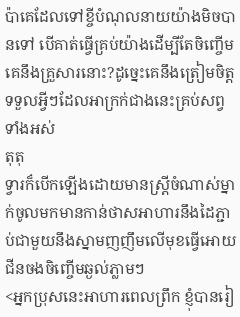ប៉ាគេដែលទៅខ្ចីបំណុលនាយយ៉ាងមិចបានទៅ បើគាត់ធ្វើគ្រប់យ៉ាងដើម្បីតែចិញ្ចើមគេនឹងគ្រួសារនោះ?ដូច្នេះគេនឹងត្រៀមចិត្តទទួលអ្វីៗដែលអាក្រក់ជាងនេះគ្រប់សព្វទាំងអស់
តុតុ
ទ្វារក៏បើកឡើងដោយមានស្រ្តីចំណាស់ម្នាក់ចូលមកមានកាន់ថាសអាហារនឹងដៃភ្ជាប់ជាមួយនឹងស្នាមញញឹមលើមុខធ្វើអោយជីនចងចិញ្ចើមឆ្ងល់ភ្លាមៗ
<អ្នកប្រុសនេះអាហារពេលព្រឹក ខ្ញុំបានរៀ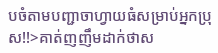បចំតាមបញ្ជាចាហ្វាយធំសម្រាប់អ្នកប្រុស!!>គាត់ញញឹមដាក់ថាស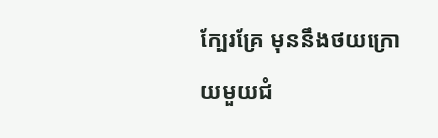ក្បែរគ្រែ មុននឹងថយក្រោយមួយជំ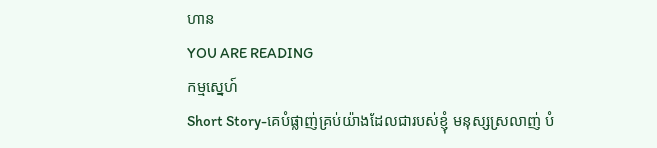ហាន
YOU ARE READING
កម្មស្នេហ៍
Short Story-គេបំផ្លាញ់គ្រប់យ៉ាងដែលជារបស់ខ្ញុំ មនុស្សស្រលាញ់ បំ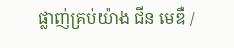ផ្លាញ់គ្រប់យ៉ាង ជីន មេឌឺ /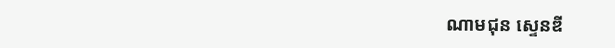ណាមជុន ស្ទេនឌី